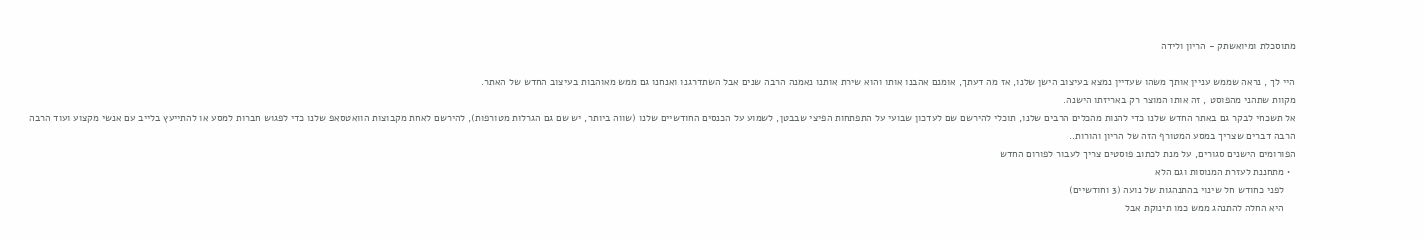מתוסכלת ומיואשתק - הריון ולידה

היי לך , נראה שממש עניין אותך משהו שעדיין נמצא בעיצוב הישן שלנו, אז מה דעתך, אומנם אהבנו אותו והוא שירת אותנו נאמנה הרבה שנים אבל השתדרגנו ואנחנו גם ממש מאוהבות בעיצוב החדש של האתר.
מקוות שתהני מהפוסט , זה אותו המוצר רק באריזתו הישנה.
אל תשכחי לבקר גם באתר החדש שלנו כדי להנות מהכלים הרבים שלנו, תוכלי להירשם שם לעדכון שבועי על התפתחות הפיצי שבבטן, לשמוע על הכנסים החודשיים שלנו (שווה ביותר, יש שם גם הגרלות מטורפות), להירשם לאחת מקבוצות הוואטסאפ שלנו כדי לפגוש חברות למסע או להתייעץ בלייב עם אנשי מקצוע ועוד הרבה הרבה דברים שצריך במסע המטורף הזה של הריון והורות..
הפורומים הישנים סגורים, על מנת לכתוב פוסטים צריך לעבור לפורום החדש
  • מתחננת לעזרת המנוסות וגם הלא
    לפני כחודש חל שינוי בהתנהגות של נועה (3 וחודשיים)
    היא החלה להתנהג ממש כמו תינוקת אבל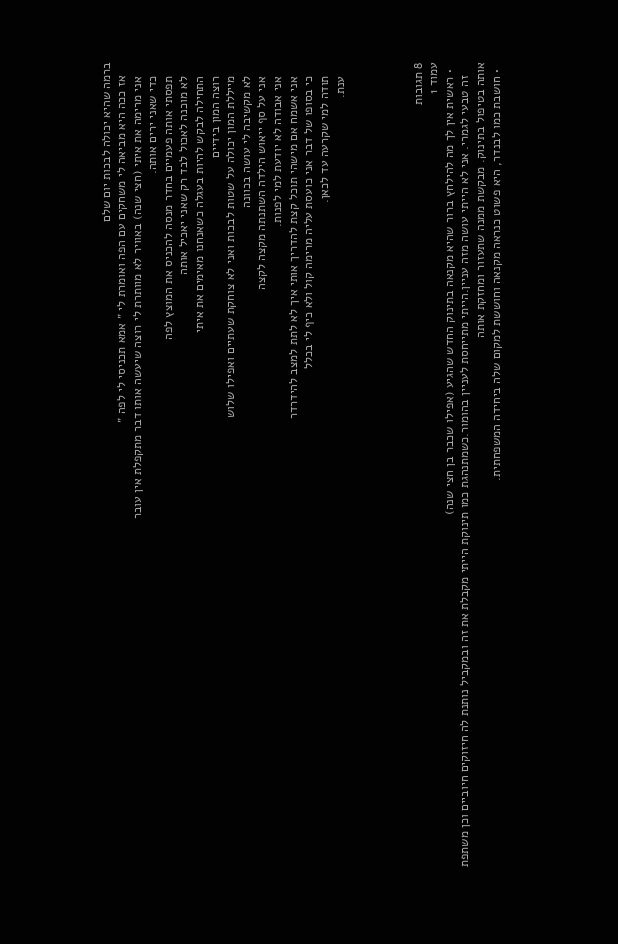ברמה שהיא יכולה לבכות יום שלם
    אז ככה היא מביאה לי משחקים עם הפה ואומרת לי ״ אמא תכניסי לי לפה ״
    אני מרימה את איתי (חצי שנה) באוויר לא מוותרת לי רוצה שיעשה אותו דבר מתקפלת אין עובר
    כדי שאני ירים אותה.
    תפסתי אותה פעמיים בחדר מנסה להכניס את המוצץ לפה
    לא מוכנה לאכול לבד רק שאני יאכיל אותה
    התחילה לבקש להיות בעגלה כשאנחנו מאימים את איתי
    רוצה המון בידיים
    מייללת המון יכולה על שטות לבכות ואני לא צוחקת שעתיים ואפילו שלוש
    לא מקשיבה לי עושה בכוונה
    אני על סף ייאוש הילדה השתנתה מקצה לקצה
    אני אבודה לא יודעת למי לפנות.
    אני אשמח אם מישהי תוכל קצת להדריך אותי איך לא לתת למצב להידרדר
    כי בסופו של דבר אני כועסת עליה מרימה קול ולא כיף לי בכלל
    תודה למי שקרעה עד לכאן.
    ענת.




8 תגובות
עמוד 1
  • ראשית אין לך מה להילחץ ברור שהיא מקנאה בתינוק החדש שהגיע (אפילו שכבר בן חצי שנה)
    זה טבעי לגמרי. אני לא הייתי עושה מזה עניין.הייתי מתייחסת לעניין בהומור.כשמתנהגת כמו תינוקת הייתי מקבלת את זה ובמקביל נותנת לה חיזוקים חיוביים וכן משתפת אותה בטיפול בתינוק. מבקשת ממנה שתעזור ומחזקת אותה
  • חושבת כמו לבנדר, היא פשוט כנראה מקנאה וחוששת למקום שלה ביחידה המשפחתית.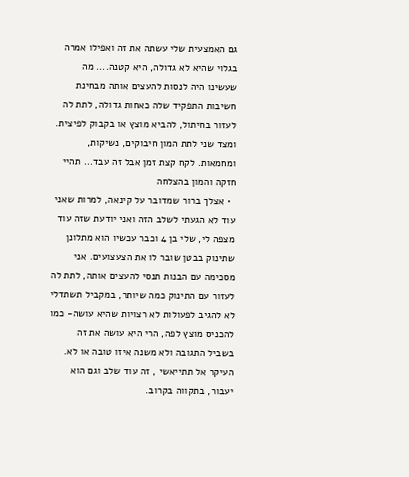גם האמצעית שלי עשתה את זה ואפילו אמרה בגלוי שהיא לא גדולה, היא קטנה.... מה שעשינו היה לנסות להעצים אותה מבחינת חשיבות התפקיד שלה כאחות גדולה, לתת לה לעזור בחיתול, להביא מוצץ או בקבוק לפיצית. ומצד שני לתת המון חיבוקים, נשיקות, ומחמאות. לקח קצת זמן אבל זה עבד... תהיי חזקה והמון בהצלחה
  • אצלך ברור שמדובר על קינאה, למרות שאני עוד לא הגעתי לשלב הזה ואני יודעת שזה עוד מצפה לי, שלי בן 4 וכבר עכשיו הוא מתלונן שתינוק בבטן שובר לו את הצעצועים. אני מסכימה עם הבנות תנסי להעצים אותה, לתת לה לעזור עם התינוק כמה שיותר, במקביל תשתדלי לא להגיב לפעולות לא רצויות שהיא עושה- כמו להכניס מוצץ לפה, הרי היא עושה את זה בשביל התגובה ולא משנה איזו טובה או לא. העיקר אל תתייאשי , זה עוד שלב וגם הוא יעבור, בתקווה בקרוב.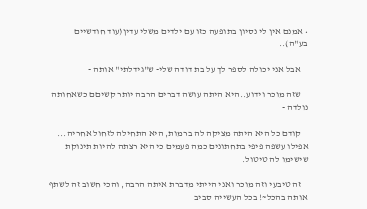• אמנם אין לי נסיון בתופעה כזו עם ילדים משלי עדין(עוד חודשיים בע"ה)..

    אבל אני יכולה לספר לך על בת דודה שלי- ש"גידלתי" אותה -

    שזה מוכר וידוע..היא היתה עושה דברים הרבה יותר קשיםם כשאחותה נולדה -

    קודם כל היא היתה מציקה לה ברמות, היא התחילה לזחול אחריה... אפילו עשפה פיפי בתחתונים כמה פעמים כי היא רצתה להיות תינוקת שישימו לה טיטול.

    זה טיבעי וזה מוכר ואני הייתי מדברת איתה הרבה, והכי חשוב זה לשתף אותה בהכל~! בכל העשייה סביב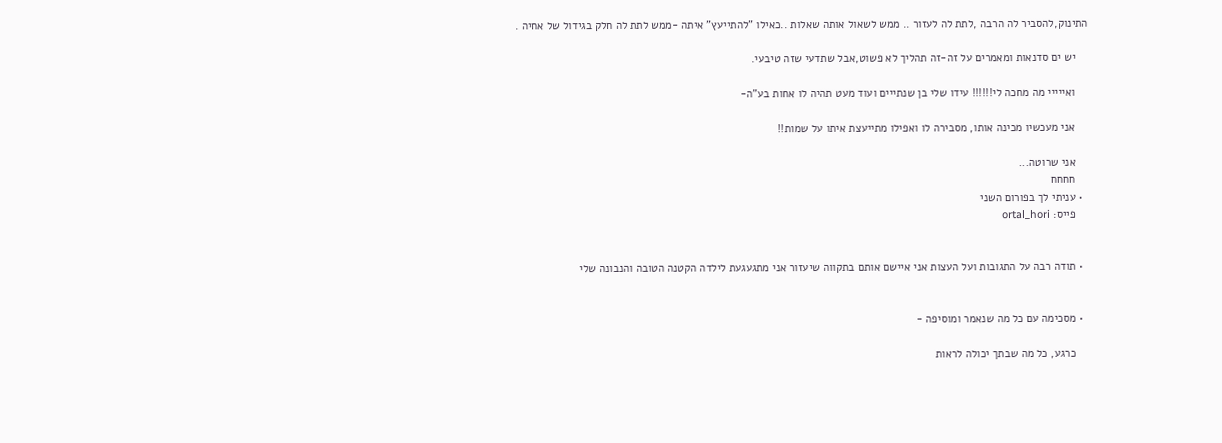התינוק,להסביר לה הרבה ,לתת לה לעזור .. ממש לשאול אותה שאלות ..כאילו "להתייעץ" איתה -ממש לתת לה חלק בגידול של אחיה .

    יש ים סדנאות ומאמרים על זה-זה תהליך לא פשוט,אבל שתדעי שזה טיבעי.

    ואייייי מה מחכה לי!!!!!! עידו שלי בן שנתייים ועוד מעט תהיה לו אחות בע"ה-

    אני מעכשיו מכינה אותו, מסבירה לו ואפילו מתייעצת איתו על שמות!!

    אני שרוטה...
    חחחח
  • עניתי לך בפורום השני
    פייס: ortal_hori


  • תודה רבה על התגובות ועל העצות אני איישם אותם בתקווה שיעזור אני מתגעגעת לילדה הקטנה הטובה והנבונה שלי


  • מסכימה עם כל מה שנאמר ומוסיפה -

    כרגע, כל מה שבתך יכולה לראות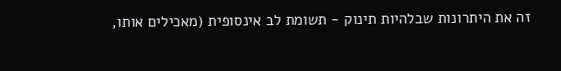זה את היתרונות שבלהיות תינוק - תשומת לב אינסופית (מאכילים אותו,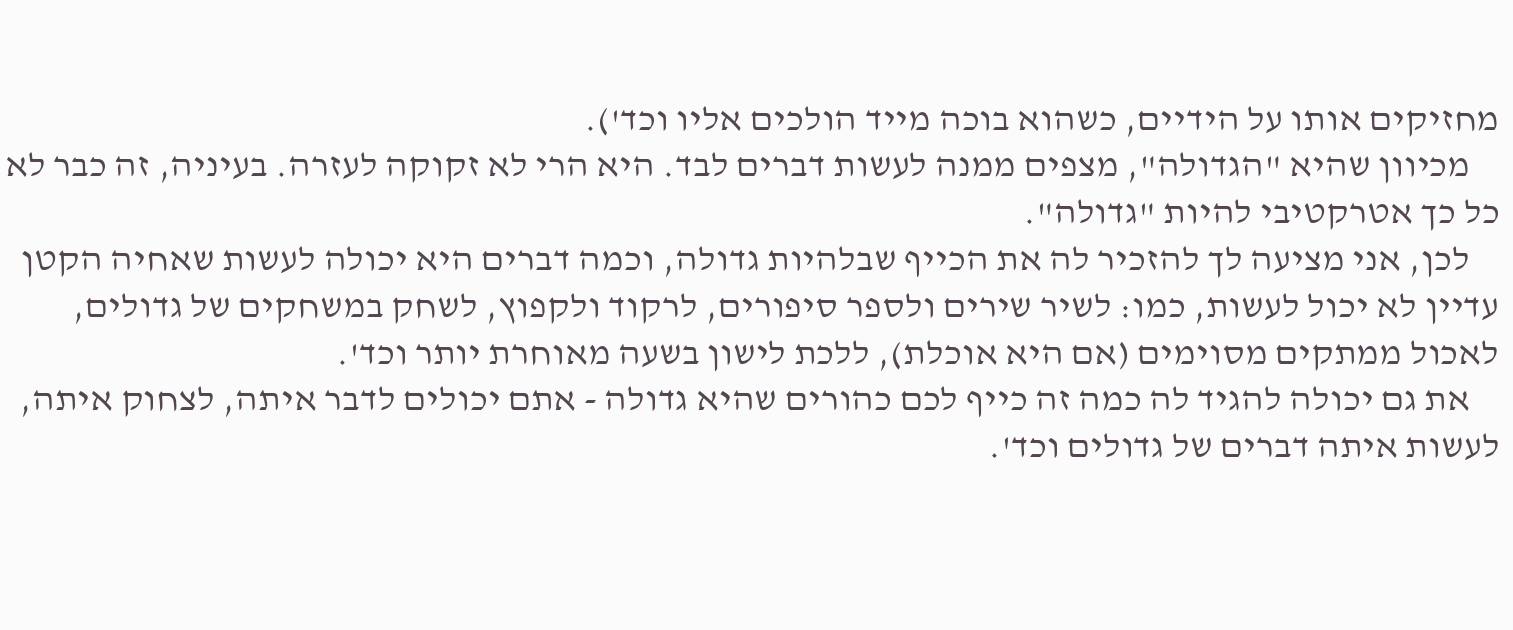מחזיקים אותו על הידיים, כשהוא בוכה מייד הולכים אליו וכד').
    מכיוון שהיא "הגדולה", מצפים ממנה לעשות דברים לבד. היא הרי לא זקוקה לעזרה. בעיניה, זה כבר לא כל כך אטרקטיבי להיות "גדולה".
    לכן, אני מציעה לך להזכיר לה את הכייף שבלהיות גדולה, וכמה דברים היא יכולה לעשות שאחיה הקטן עדיין לא יכול לעשות, כמו: לשיר שירים ולספר סיפורים, לרקוד ולקפוץ, לשחק במשחקים של גדולים, לאכול ממתקים מסוימים (אם היא אוכלת), ללכת לישון בשעה מאוחרת יותר וכד'.
    את גם יכולה להגיד לה כמה זה כייף לכם כהורים שהיא גדולה - אתם יכולים לדבר איתה, לצחוק איתה, לעשות איתה דברים של גדולים וכד'.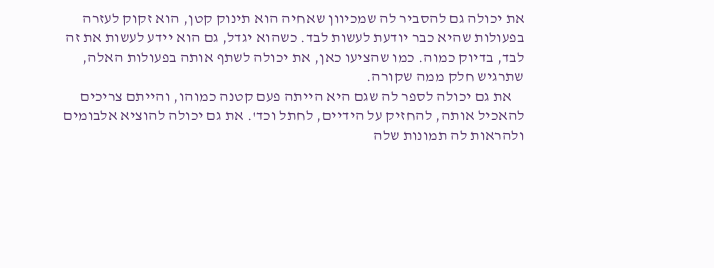את יכולה גם להסביר לה שמכיוון שאחיה הוא תינוק קטן, הוא זקוק לעזרה בפעולות שהיא כבר יודעת לעשות לבד. כשהוא יגדל, גם הוא יידע לעשות את זה לבד, בדיוק כמוה. כמו שהציעו כאן, את יכולה לשתף אותה בפעולות האלה, שתרגיש חלק ממה שקורה.
    את גם יכולה לספר לה שגם היא הייתה פעם קטנה כמוהו, והייתם צריכים להאכיל אותה, להחזיק על הידיים, לחתל וכד'. את גם יכולה להוציא אלבומים ולהראות לה תמונות שלה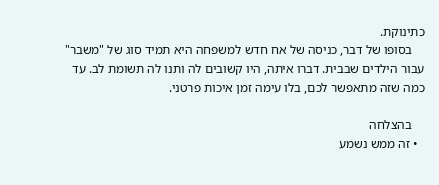כתינוקת.
    בסופו של דבר, כניסה של אח חדש למשפחה היא תמיד סוג של "משבר" עבור הילדים שבבית. דברו איתה, היו קשובים לה ותנו לה תשומת לב. עד כמה שזה מתאפשר לכם, בלו עימה זמן איכות פרטני.

    בהצלחה
  • זה ממש נשמע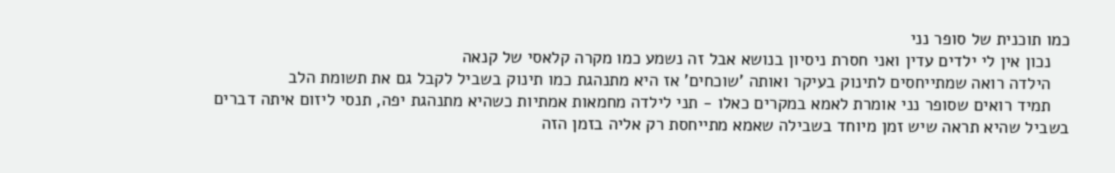כמו תוכנית של סופר נני
    נכון אין לי ילדים עדין ואני חסרת ניסיון בנושא אבל זה נשמע כמו מקרה קלאסי של קנאה
    הילדה רואה שמתייחסים לתינוק בעיקר ואותה 'שוכחים' אז היא מתנהגת כמו תינוק בשביל לקבל גם את תשומת הלב
    תמיד רואים שסופר נני אומרת לאמא במקרים כאלו - תני לילדה מחמאות אמתיות כשהיא מתנהגת יפה, תנסי ליזום איתה דברים בשביל שהיא תראה שיש זמן מיוחד בשבילה שאמא מתייחסת רק אליה בזמן הזה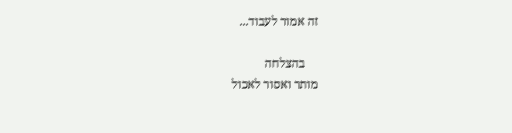זה אמור לעבוד...

    בהצלחה
מותר ואסור לאכול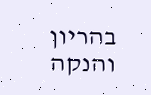בהריון והנקה